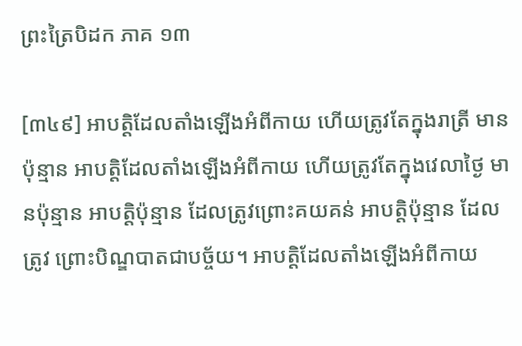ព្រះត្រៃបិដក ភាគ ១៣

[៣៤៩] អាបត្តិដែលតាំងឡើងអំពីកាយ ហើយត្រូវតែក្នុងរាត្រី មានប៉ុន្មាន អាបត្តិដែលតាំងឡើងអំពីកាយ ហើយត្រូវតែក្នុងវេលាថ្ងៃ មានប៉ុន្មាន អាបត្តិប៉ុន្មាន ដែលត្រូវព្រោះគយគន់ អាបត្តិប៉ុន្មាន ដែលត្រូវ ព្រោះបិណ្ឌបាតជាបច្ច័យ។ អាបត្តិដែលតាំងឡើងអំពីកាយ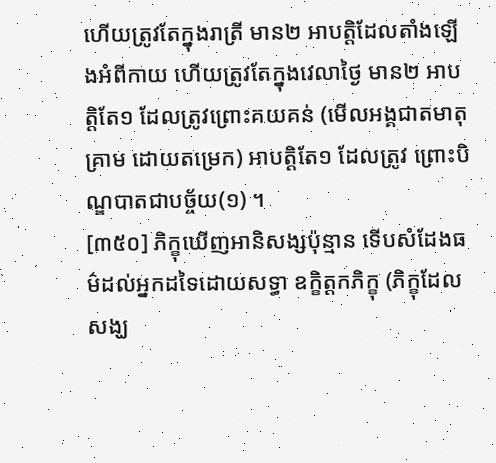ហើយត្រូវតែក្នុងរាត្រី មាន២ អាបត្តិដែលតាំងឡើងអំពីកាយ ហើយត្រូវតែក្នុងវេលាថ្ងៃ មាន២ អាបត្តិតែ១ ដែលត្រូវព្រោះគយគន់ (មើលអង្គជាតមាតុគ្រាម ដោយតម្រេក) អាបត្តិតែ១ ដែលត្រូវ ព្រោះបិណ្ឌបាតជាបច្ច័យ(១) ។
[៣៥០] ភិក្ខុឃើញអានិសង្សប៉ុន្មាន ទើបសំដែងធម៌ដល់អ្នកដទៃដោយសទ្ធា ឧក្ខិត្តកភិក្ខុ (ភិក្ខុដែលសង្ឃ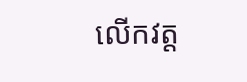លើកវត្ត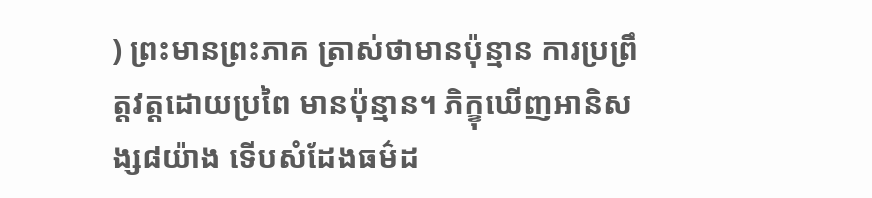) ព្រះមានព្រះភាគ ត្រាស់ថាមានប៉ុន្មាន ការប្រព្រឹត្តវត្តដោយប្រពៃ មានប៉ុន្មាន។ ភិក្ខុឃើញអានិសង្ស៨យ៉ាង ទើបសំដែងធម៌ដ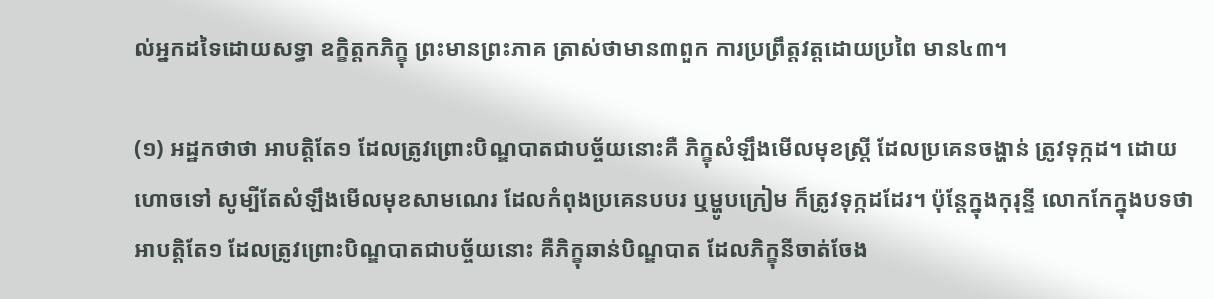ល់អ្នកដទៃដោយសទ្ធា ឧក្ខិត្តកភិក្ខុ ព្រះមានព្រះភាគ ត្រាស់ថាមាន៣ពួក ការប្រព្រឹត្តវត្តដោយប្រពៃ មាន៤៣។

(១) អដ្ឋកថាថា អាបត្តិតែ១ ដែលត្រូវព្រោះបិណ្ឌបាតជាបច្ច័យនោះគឺ ភិក្ខុសំឡឹងមើលមុខស្ត្រី ដែលប្រគេនចង្ហាន់ ត្រូវទុក្កដ។ ដោយហោចទៅ សូម្បីតែសំឡឹងមើលមុខសាមណេរ ដែលកំពុងប្រគេនបបរ ឬម្ហូបក្រៀម ក៏ត្រូវទុក្កដដែរ។ ប៉ុន្តែក្នុងកុរុន្ទី លោកកែក្នុងបទថា អាបត្តិតែ១ ដែលត្រូវព្រោះបិណ្ឌបាតជាបច្ច័យនោះ គឺភិក្ខុឆាន់បិណ្ឌបាត ដែលភិក្ខុនីចាត់ចែង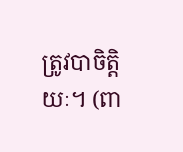ត្រូវបាចិត្តិយៈ។ (ពា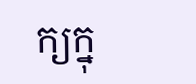ក្យក្នុ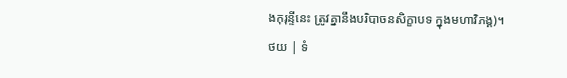ងកុរុន្ទីនេះ ត្រូវគ្នានឹងបរិបាចនសិក្ខាបទ ក្នុងមហាវិភង្គ)។
ថយ | ទំ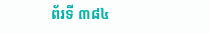ព័រទី ៣៨៤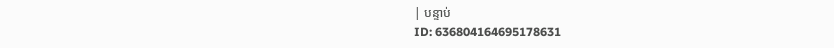| បន្ទាប់
ID: 636804164695178631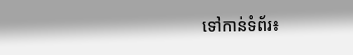ទៅកាន់ទំព័រ៖